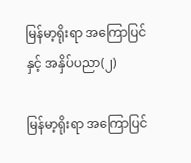မြန်မာ့ရိုးရာ အကြောပြင်နှင့် အနှိပ်ပညာ(၂)

မြန်မာ့ရိုးရာ အကြောပြင်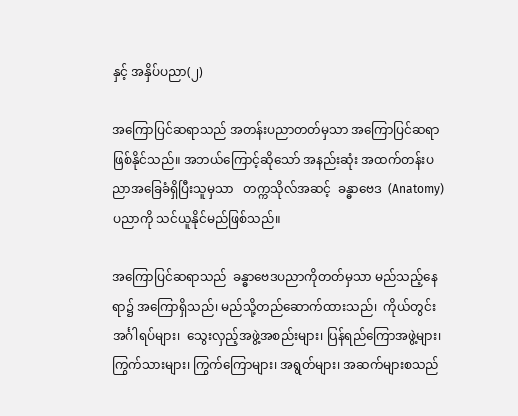နှင့် အနှိပ်ပညာ(၂)

အကြောပြင်ဆရာသည် အတန်းပညာတတ်မှသာ အကြောပြင်ဆရာဖြစ်နိုင်သည်။ အဘယ်ကြောင့်ဆိုသော် အနည်းဆုံး အထက်တန်းပညာအခြေခံရှိပြီးသူမှသာ   တက္ကသိုလ်အဆင့်  ခန္ဓာဗေဒ  (Anatomy) ပညာကို သင်ယူနိုင်မည်ဖြစ်သည်။

အကြောပြင်ဆရာသည်  ခန္ဓာဗေဒပညာကိုတတ်မှသာ မည်သည့်နေရာ၌ အကြောရှိသည်၊ မည်သို့တည်ဆောက်ထားသည်၊  ကိုယ်တွင်းအင်္ဂါရပ်များ၊  သွေးလှည့်အဖွဲ့အစည်းများ၊ ပြန်ရည်ကြောအဖွဲ့များ၊ ကြွက်သားများ၊ ကြွက်ကြောများ၊ အရွတ်များ၊ အဆက်များစသည်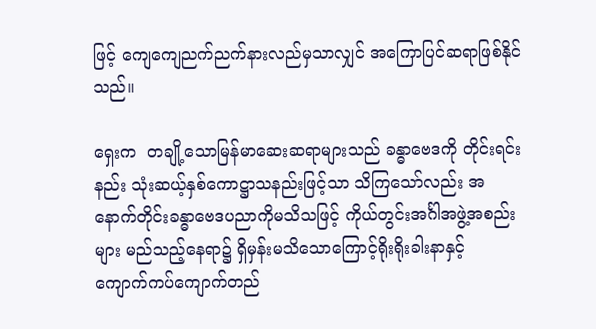ဖြင့် ကျေကျေညက်ညက်နားလည်မှသာလျှင် အကြောပြင်ဆရာဖြစ်နိုင်သည်။

ရှေးက  တချို့သောမြန်မာဆေးဆရာများသည် ခန္ဓာဗေဒကို တိုင်းရင်းနည်း သုံးဆယ့်နှစ်ကောဋ္ဌာသနည်းဖြင့်သာ သိကြသော်လည်း အနောက်တိုင်းခန္ဓာဗေဒပညာကိုမသိသဖြင့် ကိုယ်တွင်းအင်္ဂါအဖွဲ့အစည်းများ မည်သည့်နေရာ၌ ရှိမှန်းမသိသောကြောင့်ရိုးရိုးခါးနာနှင့်  ကျောက်ကပ်ကျောက်တည်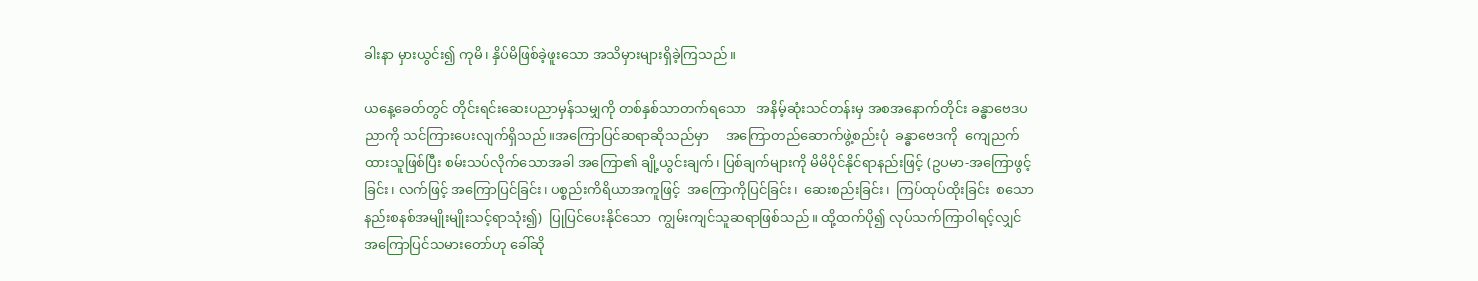ခါးနာ မှားယွင်း၍ ကုမိ၊ နှိပ်မိဖြစ်ခဲ့ဖူးသော အသိမှားများရှိခဲ့ကြသည်။

ယနေ့ခေတ်တွင် တိုင်းရင်းဆေးပညာမှန်သမျှကို တစ်နှစ်သာတက်ရသော   အနိမ့်ဆုံးသင်တန်းမှ အစအနောက်တိုင်း ခန္ဓာဗေဒပညာကို သင်ကြားပေးလျက်ရှိသည်။အကြောပြင်ဆရာဆိုသည်မှာ     အကြောတည်ဆောက်ဖွဲ့စည်းပုံ  ခန္ဓာဗေဒကို  ကျေညက်ထားသူဖြစ်ပြီး စမ်းသပ်လိုက်သောအခါ အကြော၏ ချို့ယွင်းချက်၊ ပြစ်ချက်များကို မိမိပိုင်နိုင်ရာနည်းဖြင့် (ဥပမာ-အကြောဖွင့်ခြင်း၊ လက်ဖြင့် အကြောပြင်ခြင်း၊ ပစ္စည်းကိရိယာအကူဖြင့်  အကြောကိုပြင်ခြင်း၊  ဆေးစည်းခြင်း၊  ကြပ်ထုပ်ထိုးခြင်း  စသောနည်းစနစ်အမျိုးမျိုးသင့်ရာသုံး၍)  ပြုပြင်ပေးနိုင်သော  ကျွမ်းကျင်သူဆရာဖြစ်သည်။ ထို့ထက်ပို၍ လုပ်သက်ကြာဝါရင့်လျှင် အကြောပြင်သမားတော်ဟု ခေါ်ဆို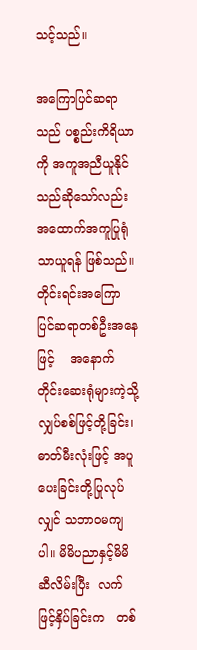သင့်သည်။

အကြောပြင်ဆရာသည် ပစ္စည်းကိရိယာကို အကူအညီယူနိုင်သည်ဆိုသော်လည်း အထောက်အကူပြုရုံသာယူရန် ဖြစ်သည်။   တိုင်းရင်းအကြောပြင်ဆရာတစ်ဦးအနေဖြင့်    အနောက်တိုင်းဆေးရုံများကဲ့သို့ လျှပ်စစ်ဖြင့်တို့ခြင်း၊ ဓာတ်မီးလုံးဖြင့် အပူပေးခြင်းတို့ပြုလုပ်လျှင် သဘာဝမကျပါ။ မိမိပညာနှင့်မိမိဆီလိမ်းပြီး  လက်ဖြင့်နှိပ်ခြင်းက   တစ်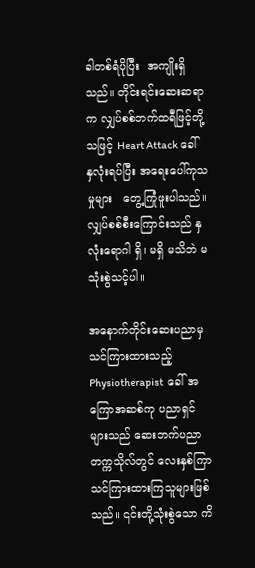ခါတစ်ရံပိုပြီး  အကျိုးရှိသည်။ တိုင်းရင်းဆေးဆရာက လျှပ်စစ်ဘက်ထရီဖြင့်တို့သဖြင့် Heart Attack ခေါ် နှလုံးရပ်ပြီး အရေးပေါ်ကုသမှုများ   တွေ့ကြုံဖူးပါသည်။   လျှပ်စစ်စီးကြောင်းသည် နှလုံးရောဂါ ရှိ၊ မရှိ မသိဘဲ မသုံးစွဲသင့်ပါ။

အနောက်တိုင်းဆေးပညာမှ သင်ကြားထားသည့် Physiotherapist  ခေါ် အကြောအဆစ်ကု ပညာရှင်များသည် ဆေးဘက်ပညာတက္ကသိုလ်တွင် လေးနှစ်ကြာ သင်ကြားထားကြသူများဖြစ်သည်။ ၎င်းတို့သုံးစွဲသော ကိ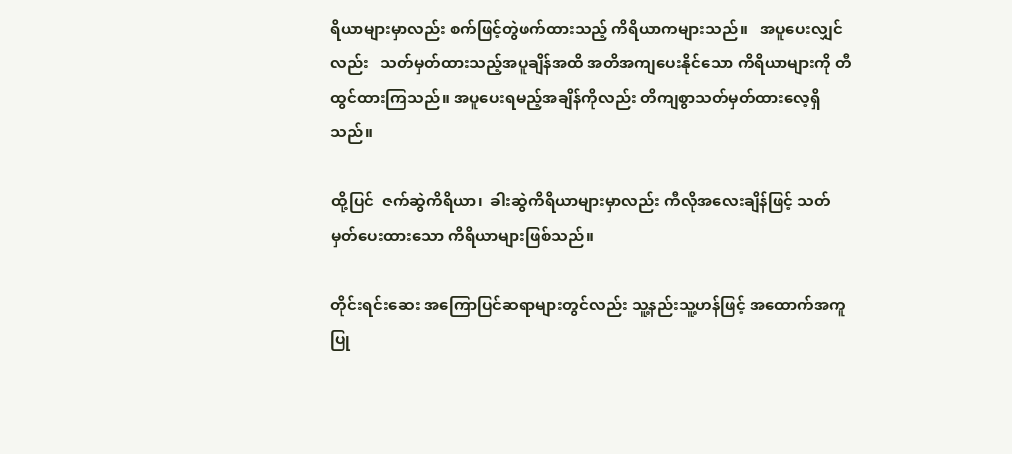ရိယာများမှာလည်း စက်ဖြင့်တွဲဖက်ထားသည့် ကိရိယာကများသည်။   အပူပေးလျှင်လည်း   သတ်မှတ်ထားသည့်အပူချိန်အထိ အတိအကျပေးနိုင်သော ကိရိယာများကို တီထွင်ထားကြသည်။ အပူပေးရမည့်အချိန်ကိုလည်း တိကျစွာသတ်မှတ်ထားလေ့ရှိသည်။

ထို့ပြင်  ဇက်ဆွဲကိရိယာ၊  ခါးဆွဲကိရိယာများမှာလည်း ကီလိုအလေးချိန်ဖြင့် သတ်မှတ်ပေးထားသော ကိရိယာများဖြစ်သည်။

တိုင်းရင်းဆေး အကြောပြင်ဆရာများတွင်လည်း သူ့နည်းသူ့ဟန်ဖြင့် အထောက်အကူပြု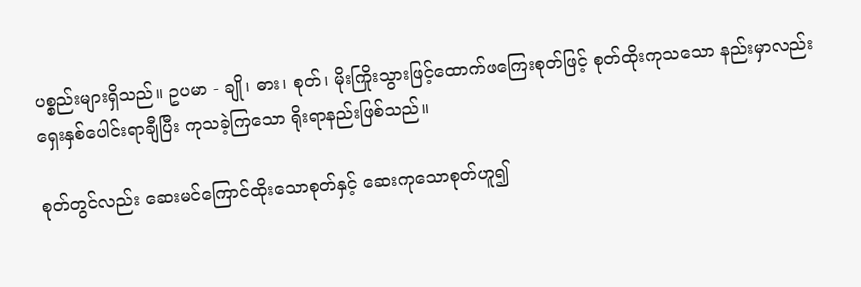ပစ္စည်းများရှိသည်။ ဥပမာ - ချို၊ ဓား၊ စုတ်၊ မိုးကြိုးသွားဖြင့်ထောက်ဖကြေးစုတ်ဖြင့် စုတ်ထိုးကုသသော နည်းမှာလည်း ရှေးနှစ်ပေါင်းရာချီပြီး ကုသခဲ့ကြသော ရိုးရာနည်းဖြစ်သည်။

စုတ်တွင်လည်း ဆေးမင်ကြောင်ထိုးသောစုတ်နှင့် ဆေးကုသောစုတ်ဟူ၍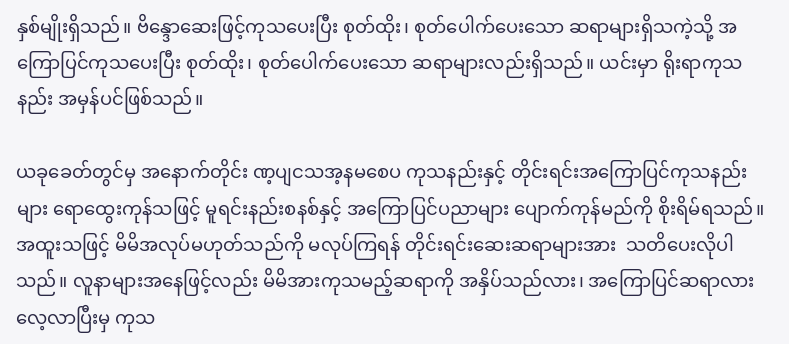နှစ်မျိုးရှိသည်။ ဗိန္ဒောဆေးဖြင့်ကုသပေးပြီး စုတ်ထိုး၊ စုတ်ပေါက်ပေးသော ဆရာများရှိသကဲ့သို့ အကြောပြင်ကုသပေးပြီး စုတ်ထိုး၊ စုတ်ပေါက်ပေးသော ဆရာများလည်းရှိသည်။ ယင်းမှာ ရိုးရာကုသနည်း အမှန်ပင်ဖြစ်သည်။

ယခုခေတ်တွင်မှ အနောက်တိုင်း ဏ့ပျငသအ့နမစေပ ကုသနည်းနှင့် တိုင်းရင်းအကြောပြင်ကုသနည်းများ ရောထွေးကုန်သဖြင့် မူရင်းနည်းစနစ်နှင့် အကြောပြင်ပညာများ ပျောက်ကုန်မည်ကို စိုးရိမ်ရသည်။ အထူးသဖြင့် မိမိအလုပ်မဟုတ်သည်ကို မလုပ်ကြရန် တိုင်းရင်းဆေးဆရာများအား  သတိပေးလိုပါသည်။ လူနာများအနေဖြင့်လည်း မိမိအားကုသမည့်ဆရာကို အနှိပ်သည်လား၊ အကြောပြင်ဆရာလား လေ့လာပြီးမှ ကုသ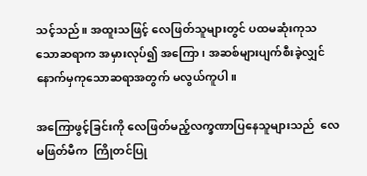သင့်သည်။ အထူးသဖြင့် လေဖြတ်သူများတွင် ပထမဆုံးကုသသောဆရာက အမှားလုပ်၍ အကြော၊ အဆစ်များပျက်စီးခဲ့လျှင်  နောက်မှကုသောဆရာအတွက် မလွယ်ကူပါ။

အကြောဖွင့်ခြင်းကို လေဖြတ်မည့်လက္ခဏာပြနေသူများသည်  လေမဖြတ်မီက  ကြိုတင်ပြု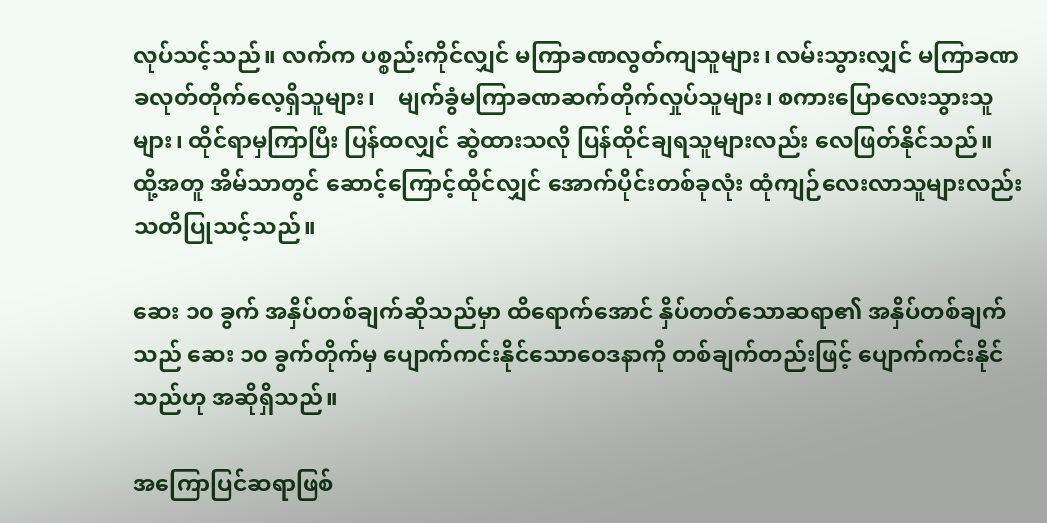လုပ်သင့်သည်။ လက်က ပစ္စည်းကိုင်လျှင် မကြာခဏလွတ်ကျသူများ၊ လမ်းသွားလျှင် မကြာခဏ ခလုတ်တိုက်လေ့ရှိသူများ၊    မျက်ခွံမကြာခဏဆက်တိုက်လှုပ်သူများ၊ စကားပြောလေးသွားသူများ၊ ထိုင်ရာမှကြာပြီး ပြန်ထလျှင် ဆွဲထားသလို ပြန်ထိုင်ချရသူများလည်း လေဖြတ်နိုင်သည်။ ထို့အတူ အိမ်သာတွင် ဆောင့်ကြောင့်ထိုင်လျှင် အောက်ပိုင်းတစ်ခုလုံး ထုံကျဉ်လေးလာသူများလည်း သတိပြုသင့်သည်။

ဆေး ၁၀ ခွက် အနှိပ်တစ်ချက်ဆိုသည်မှာ ထိရောက်အောင် နှိပ်တတ်သောဆရာ၏ အနှိပ်တစ်ချက်သည် ဆေး ၁၀ ခွက်တိုက်မှ ပျောက်ကင်းနိုင်သောဝေဒနာကို တစ်ချက်တည်းဖြင့် ပျောက်ကင်းနိုင်သည်ဟု အဆိုရှိသည်။

အကြောပြင်ဆရာဖြစ်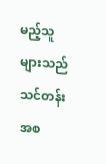မည့်သူများသည် သင်တန်းအစ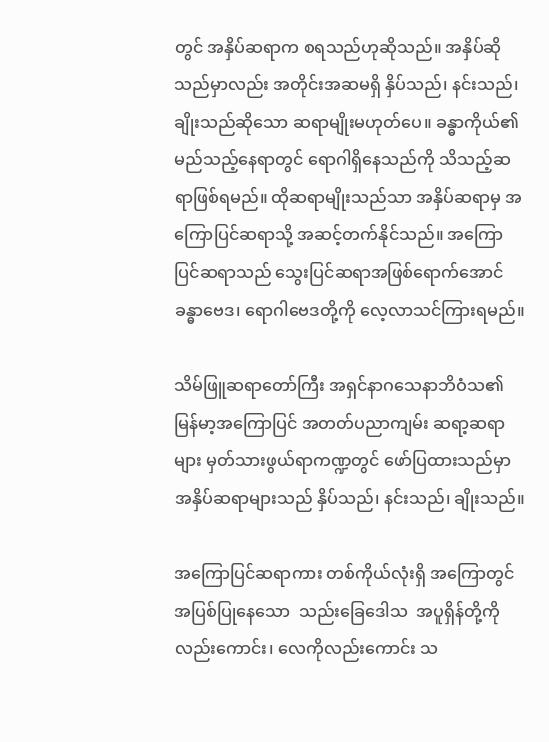တွင် အနှိပ်ဆရာက စရသည်ဟုဆိုသည်။ အနှိပ်ဆိုသည်မှာလည်း အတိုင်းအဆမရှိ နှိပ်သည်၊ နင်းသည်၊ ချိုးသည်ဆိုသော ဆရာမျိုးမဟုတ်ပေ။ ခန္ဓာကိုယ်၏ မည်သည့်နေရာတွင် ရောဂါရှိနေသည်ကို သိသည့်ဆရာဖြစ်ရမည်။ ထိုဆရာမျိုးသည်သာ အနှိပ်ဆရာမှ အကြောပြင်ဆရာသို့ အဆင့်တက်နိုင်သည်။ အကြောပြင်ဆရာသည် သွေးပြင်ဆရာအဖြစ်ရောက်အောင် ခန္ဓာဗေဒ၊ ရောဂါဗေဒတို့ကို လေ့လာသင်ကြားရမည်။

သိမ်ဖြူဆရာတော်ကြီး အရှင်နာဂသေနာဘိဝံသ၏ မြန်မာ့အကြောပြင် အတတ်ပညာကျမ်း ဆရာ့ဆရာများ မှတ်သားဖွယ်ရာကဏ္ဍတွင် ဖော်ပြထားသည်မှာအနှိပ်ဆရာများသည် နှိပ်သည်၊ နင်းသည်၊ ချိုးသည်။

အကြောပြင်ဆရာကား တစ်ကိုယ်လုံးရှိ အကြောတွင်အပြစ်ပြုနေသော  သည်းခြေဒေါသ  အပူရှိန်တို့ကိုလည်းကောင်း၊ လေကိုလည်းကောင်း သ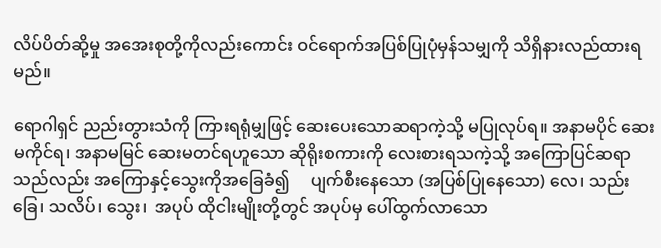လိပ်ပိတ်ဆို့မှု အအေးစုတို့ကိုလည်းကောင်း ဝင်ရောက်အပြစ်ပြုပုံမှန်သမျှကို သိရှိနားလည်ထားရမည်။

ရောဂါရှင် ညည်းတွားသံကို ကြားရရုံမျှဖြင့် ဆေးပေးသောဆရာကဲ့သို့ မပြုလုပ်ရ။ အနာမပိုင် ဆေးမကိုင်ရ၊ အနာမမြင် ဆေးမတင်ရဟူသော ဆိုရိုးစကားကို လေးစားရသကဲ့သို့ အကြောပြင်ဆရာသည်လည်း အကြောနှင့်သွေးကိုအခြေခံ၍     ပျက်စီးနေသော (အပြစ်ပြုနေသော) လေ၊ သည်းခြေ၊ သလိပ်၊ သွေး၊  အပုပ် ထိုငါးမျိုးတို့တွင် အပုပ်မှ ပေါ်ထွက်လာသော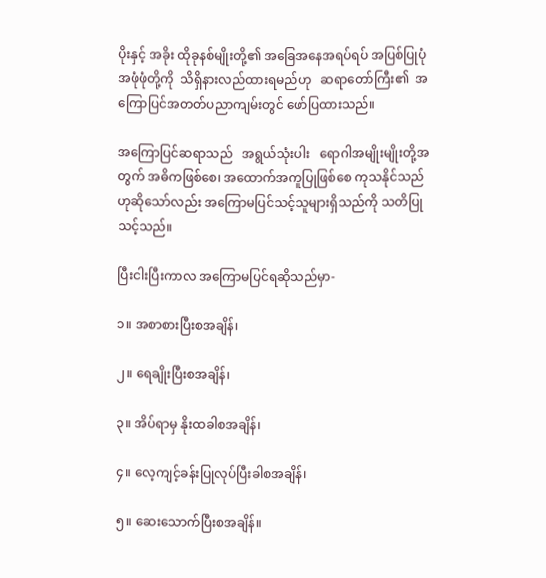ပိုးနှင့် အခိုး ထိုခုနစ်မျိုးတို့၏ အခြေအနေအရပ်ရပ် အပြစ်ပြုပုံအဖုံဖုံတို့ကို  သိရှိနားလည်ထားရမည်ဟု   ဆရာတော်ကြီး၏  အကြောပြင်အတတ်ပညာကျမ်းတွင် ဖော်ပြထားသည်။

အကြောပြင်ဆရာသည်   အရွယ်သုံးပါး   ရောဂါအမျိုးမျိုးတို့အတွက် အဓိကဖြစ်စေ၊ အထောက်အကူပြုဖြစ်စေ ကုသနိုင်သည်ဟုဆိုသော်လည်း အကြောမပြင်သင့်သူများရှိသည်ကို သတိပြုသင့်သည်။

ပြီးငါးပြီးကာလ အကြောမပြင်ရဆိုသည်မှာ-

၁။ အစာစားပြီးစအချိန်၊

၂။ ရေချိုးပြီးစအချိန်၊

၃။ အိပ်ရာမှ နိုးထခါစအချိန်၊

၄။ လေ့ကျင့်ခန်းပြုလုပ်ပြီးခါစအချိန်၊

၅။ ဆေးသောက်ပြီးစအချိန်။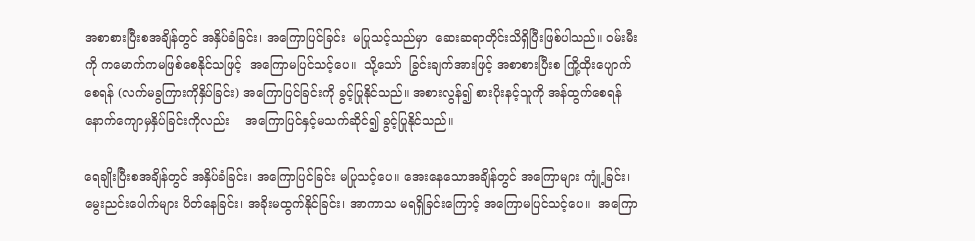အစာစားပြီးစအချိန်တွင် အနှိပ်ခံခြင်း၊ အကြောပြင်ခြင်း  မပြုသင့်သည်မှာ  ဆေးဆရာတိုင်းသိရှိပြီးဖြစ်ပါသည်။ ဝမ်းမီးကို ကမောက်ကမဖြစ်စေနိုင်သဖြင့်  အကြောမပြင်သင့်ပေ။  သို့သော်  ခြွင်းချက်အားဖြင့် အစာစားပြီးစ ကြို့ထိုးပျောက်စေရန် (လက်မခွကြားကိုနှိပ်ခြင်း) အကြောပြင်ခြင်းကို ခွင့်ပြုနိုင်သည်။ အစားလွန်၍ စားပိုးနင့်သူကို အန်ထွက်စေရန် နောက်ကျောမှနှိပ်ခြင်းကိုလည်း    အကြောပြင်နှင့်မသက်ဆိုင်၍ ခွင့်ပြုနိုင်သည်။

ရေချိုးပြီးစအချိန်တွင် အနှိပ်ခံခြင်း၊ အကြောပြင်ခြင်း မပြုသင့်ပေ။ အေးနေသောအချိန်တွင် အကြောများ ကျုံ့ခြင်း၊ မွေးညင်းပေါက်များ ပိတ်နေခြင်း၊ အခိုးမထွက်နိုင်ခြင်း၊ အာကာသ မရရှိခြင်းကြောင့် အကြောမပြင်သင့်ပေ။  အကြော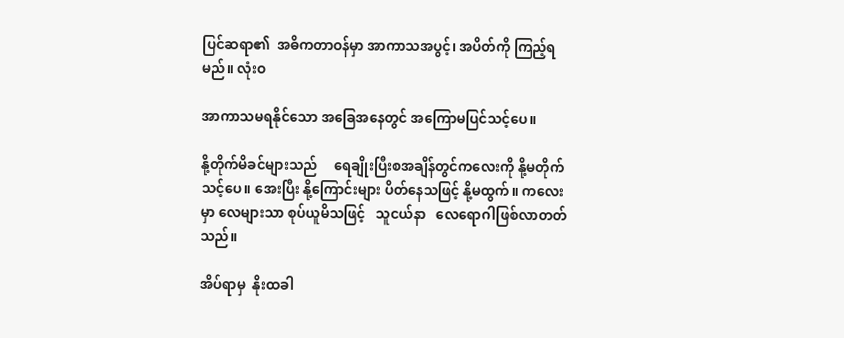ပြင်ဆရာ၏  အဓိကတာဝန်မှာ အာကာသအပွင့်၊ အပိတ်ကို ကြည့်ရမည်။ လုံးဝ

အာကာသမရနိုင်သော အခြေအနေတွင် အကြောမပြင်သင့်ပေ။

နို့တိုက်မိခင်များသည်     ရေချိုးပြီးစအချိန်တွင်ကလေးကို နို့မတိုက်သင့်ပေ။ အေးပြီး နို့ကြောင်းများ ပိတ်နေသဖြင့် နို့မထွက်။ ကလေးမှာ လေများသာ စုပ်ယူမိသဖြင့်   သူငယ်နာ   လေရောဂါဖြစ်လာတတ်သည်။

အိပ်ရာမှ  နိုးထခါ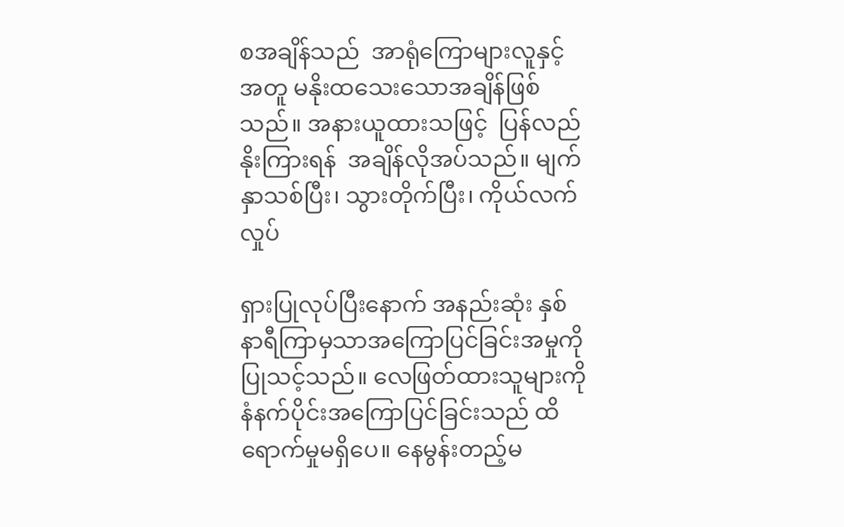စအချိန်သည်  အာရုံကြောများလူနှင့်အတူ မနိုးထသေးသောအချိန်ဖြစ်သည်။ အနားယူထားသဖြင့်  ပြန်လည်နိုးကြားရန်  အချိန်လိုအပ်သည်။ မျက်နှာသစ်ပြီး၊ သွားတိုက်ပြီး၊ ကိုယ်လက်လှုပ်

ရှားပြုလုပ်ပြီးနောက် အနည်းဆုံး နှစ်နာရီကြာမှသာအကြောပြင်ခြင်းအမှုကို ပြုသင့်သည်။ လေဖြတ်ထားသူများကို နံနက်ပိုင်းအကြောပြင်ခြင်းသည် ထိရောက်မှုမရှိပေ။ နေမွန်းတည့်မ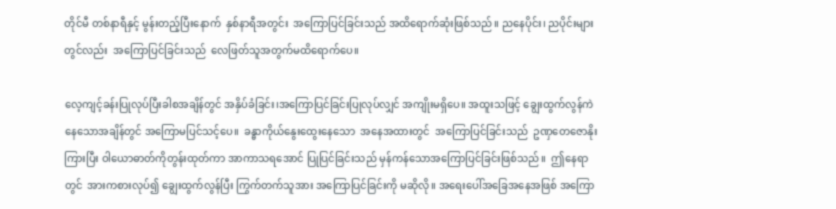တိုင်မီ တစ်နာရီနှင့် မွန်းတည့်ပြီးနောက်  နှစ်နာရီအတွင်း  အကြောပြင်ခြင်းသည် အထိရောက်ဆုံးဖြစ်သည်။ ညနေပိုင်း၊ ညပိုင်းများတွင်လည်း  အကြောပြင်ခြင်းသည်  လေဖြတ်သူအတွက်မထိရောက်ပေ။

လေ့ကျင့်ခန်းပြုလုပ်ပြီးခါစအချိန်တွင် အနှိပ်ခံခြင်း၊အကြောပြင်ခြင်းပြုလုပ်လျှင် အကျိုးမရှိပေ။ အထူးသဖြင့် ချွေးထွက်လွန်ကဲနေသောအချိန်တွင် အကြောမပြင်သင့်ပေ။  ခန္ဓာကိုယ်နွေးထွေးနေသော  အနေအထားတွင်  အကြောပြင်ခြင်းသည်  ဥဏှတေဇောနိုးကြားပြီး ဝါယောဓာတ်ကိုတွန်းထုတ်ကာ အာကာသရအောင် ပြုပြင်ခြင်းသည် မှန်ကန်သောအကြောပြင်ခြင်းဖြစ်သည်။  ဤနေရာတွင်  အားကစားလုပ်၍ ချွေးထွက်လွန်ပြီး ကြွက်တက်သူအား အကြောပြင်ခြင်းကို မဆိုလို။ အရေးပေါ်အခြေအနေအဖြစ် အကြော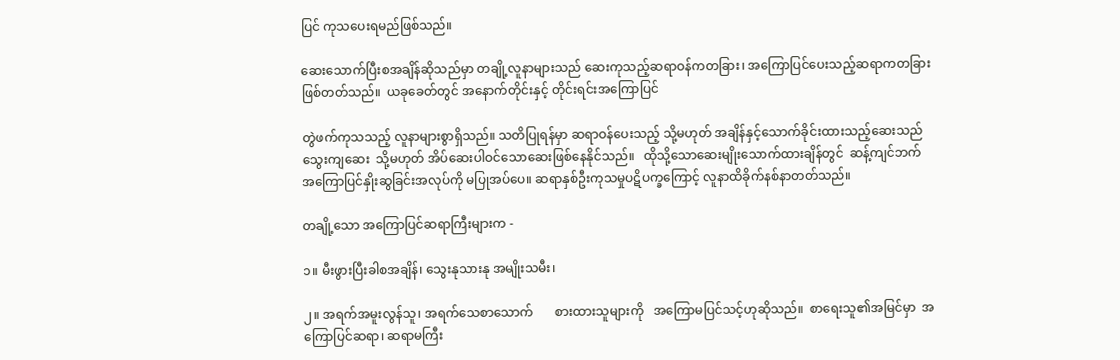ပြင် ကုသပေးရမည်ဖြစ်သည်။

ဆေးသောက်ပြီးစအချိန်ဆိုသည်မှာ တချို့လူနာများသည် ဆေးကုသည့်ဆရာဝန်ကတခြား၊ အကြောပြင်ပေးသည့်ဆရာကတခြား  ဖြစ်တတ်သည်။  ယခုခေတ်တွင် အနောက်တိုင်းနှင့် တိုင်းရင်းအကြောပြင်

တွဲဖက်ကုသသည့် လူနာများစွာရှိသည်။ သတိပြုရန်မှာ ဆရာဝန်ပေးသည့် သို့မဟုတ် အချိန်နှင့်သောက်ခိုင်းထားသည့်ဆေးသည်  သွေးကျဆေး  သို့မဟုတ် အိပ်ဆေးပါဝင်သောဆေးဖြစ်နေနိုင်သည်။   ထိုသို့သောဆေးမျိုးသောက်ထားချိန်တွင်  ဆန့်ကျင်ဘက်  အကြောပြင်နှိုးဆွခြင်းအလုပ်ကို မပြုအပ်ပေ။ ဆရာနှစ်ဦးကုသမှုပဋိပက္ခကြောင့် လူနာထိခိုက်နစ်နာတတ်သည်။

တချို့သော အကြောပြင်ဆရာကြီးများက -

၁။ မီးဖွားပြီးခါစအချိန်၊ သွေးနုသားနု အမျိုးသမီး၊

၂။ အရက်အမူးလွန်သူ၊ အရက်သေစာသောက်       စားထားသူများကို   အကြောမပြင်သင့်ဟုဆိုသည်။  စာရေးသူ၏အမြင်မှာ  အကြောပြင်ဆရာ၊ ဆရာမကြီး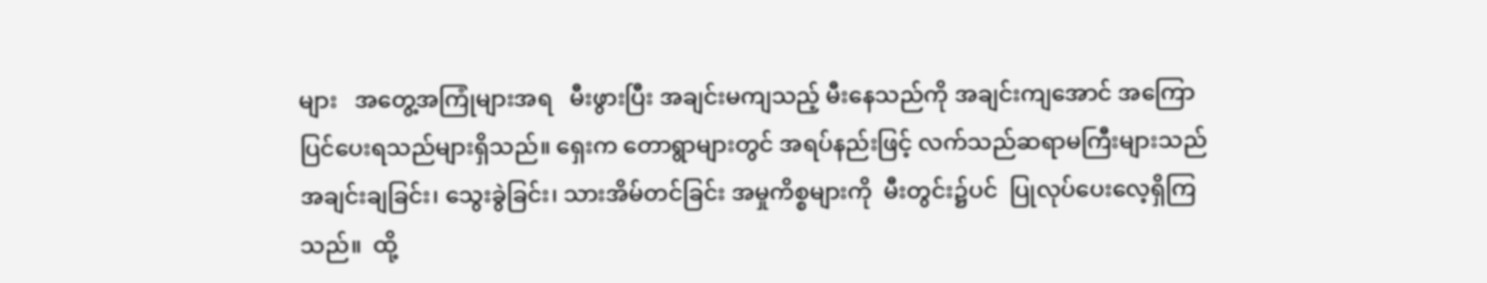များ   အတွေ့အကြုံများအရ   မီးဖွားပြီး အချင်းမကျသည့် မီးနေသည်ကို အချင်းကျအောင် အကြောပြင်ပေးရသည်များရှိသည်။ ရှေးက တောရွာများတွင် အရပ်နည်းဖြင့် လက်သည်ဆရာမကြီးများသည် အချင်းချခြင်း၊ သွေးခွဲခြင်း၊ သားအိမ်တင်ခြင်း အမှုကိစ္စများကို  မီးတွင်း၌ပင်  ပြုလုပ်ပေးလေ့ရှိကြသည်။  ထို့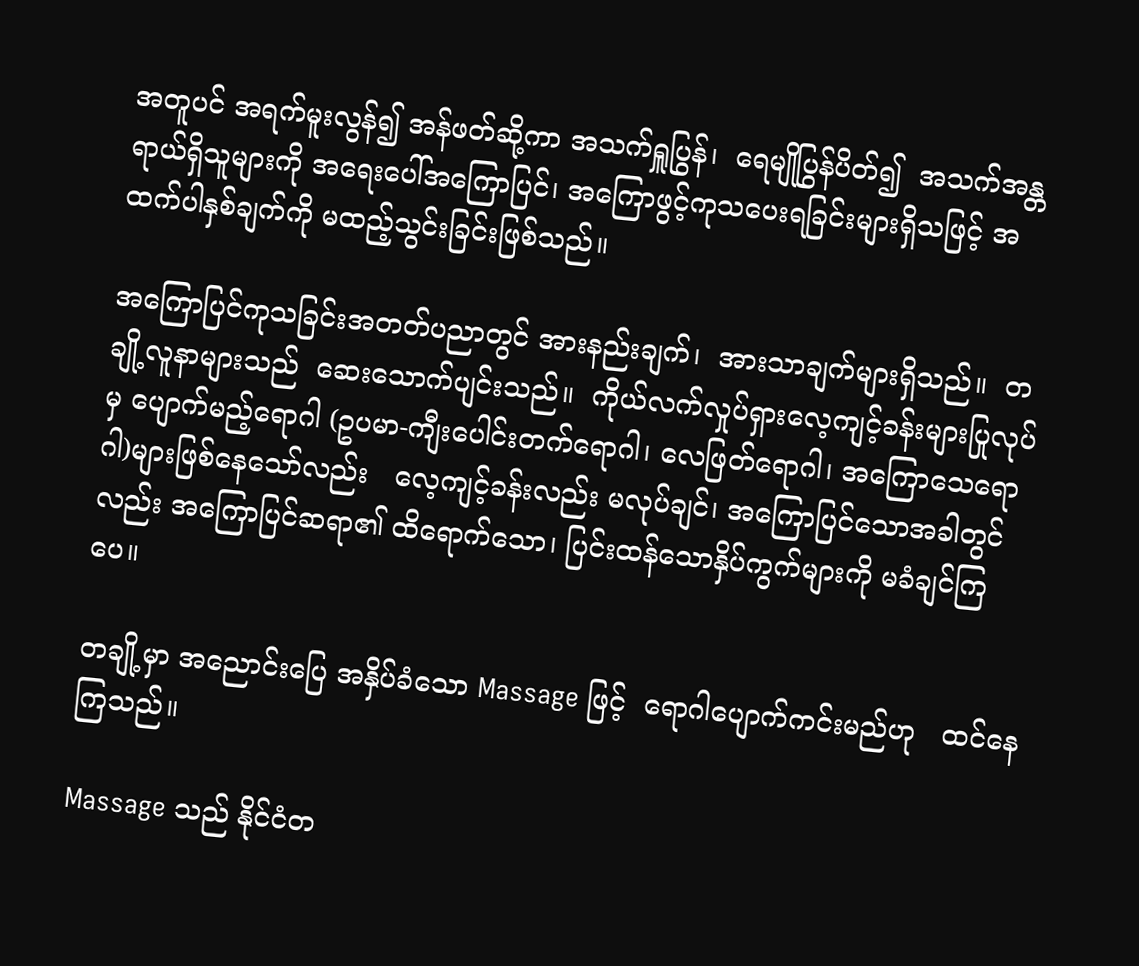အတူပင် အရက်မူးလွန်၍ အန်ဖတ်ဆို့ကာ အသက်ရှူပြွန်၊  ရေမျိုပြွန်ပိတ်၍  အသက်အန္တရာယ်ရှိသူများကို အရေးပေါ်အကြောပြင်၊ အကြောဖွင့်ကုသပေးရခြင်းများရှိသဖြင့် အထက်ပါနှစ်ချက်ကို မထည့်သွင်းခြင်းဖြစ်သည်။

အကြောပြင်ကုသခြင်းအတတ်ပညာတွင် အားနည်းချက်၊  အားသာချက်များရှိသည်။  တချို့လူနာများသည်  ဆေးသောက်ပျင်းသည်။  ကိုယ်လက်လှုပ်ရှားလေ့ကျင့်ခန်းများပြုလုပ်မှ ပျောက်မည့်ရောဂါ (ဥပမာ-ကျီးပေါင်းတက်ရောဂါ၊ လေဖြတ်ရောဂါ၊ အကြောသေရောဂါ)များဖြစ်နေသော်လည်း   လေ့ကျင့်ခန်းလည်း မလုပ်ချင်၊ အကြောပြင်သောအခါတွင်လည်း အကြောပြင်ဆရာ၏ ထိရောက်သော၊ ပြင်းထန်သောနှိပ်ကွက်များကို မခံချင်ကြပေ။

တချို့မှာ အညောင်းပြေ အနှိပ်ခံသော Massage ဖြင့်  ရောဂါပျောက်ကင်းမည်ဟု   ထင်နေကြသည်။

Massage သည် နိုင်ငံတ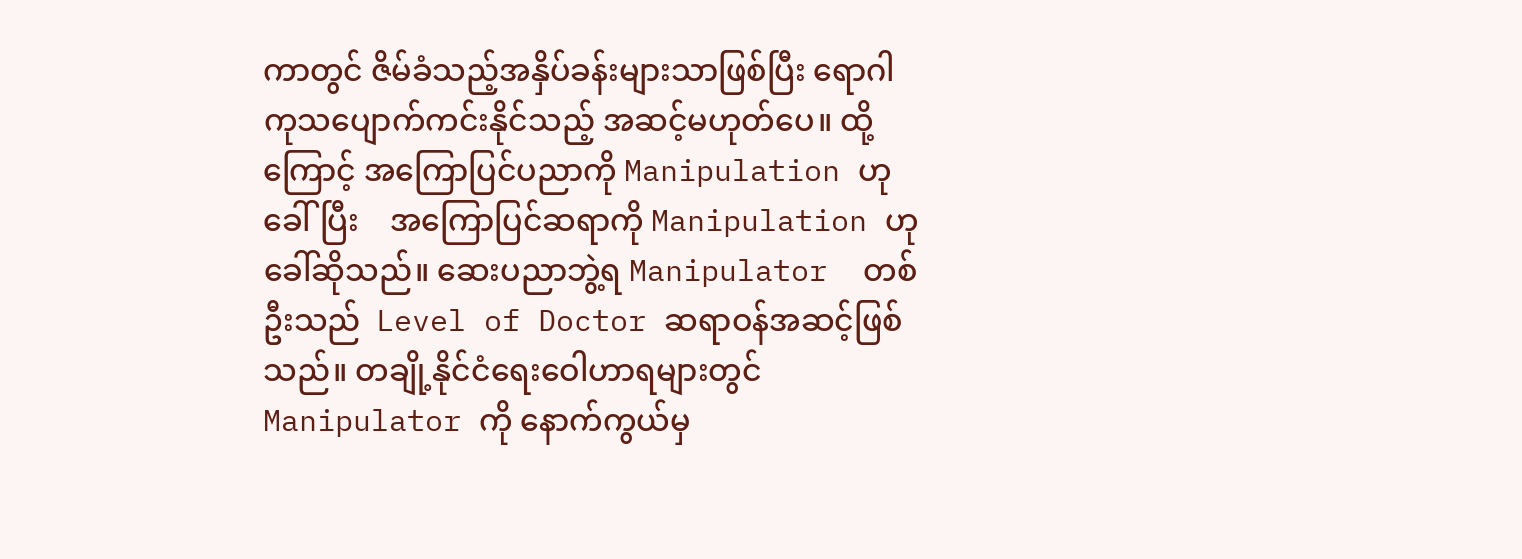ကာတွင် ဇိမ်ခံသည့်အနှိပ်ခန်းများသာဖြစ်ပြီး ရောဂါကုသပျောက်ကင်းနိုင်သည့် အဆင့်မဟုတ်ပေ။ ထို့ကြောင့် အကြောပြင်ပညာကို Manipulation ဟုခေါ်ပြီး    အကြောပြင်ဆရာကို Manipulation ဟု ခေါ်ဆိုသည်။ ဆေးပညာဘွဲ့ရ Manipulator  တစ်ဦးသည်  Level of Doctor ဆရာဝန်အဆင့်ဖြစ်သည်။ တချို့နိုင်ငံရေးဝေါဟာရများတွင် Manipulator ကို နောက်ကွယ်မှ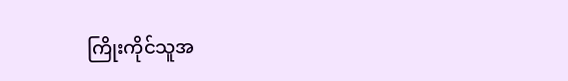ကြိုးကိုင်သူအ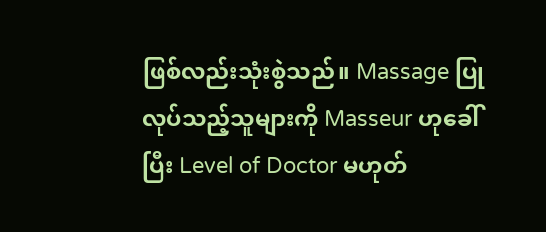ဖြစ်လည်းသုံးစွဲသည်။ Massage ပြုလုပ်သည့်သူများကို Masseur ဟုခေါ်ပြီး Level of Doctor မဟုတ်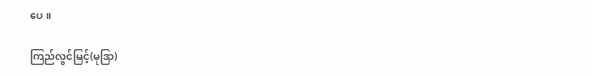ပေ။

ကြည်လွင်မြင့်(မုဒြာ)